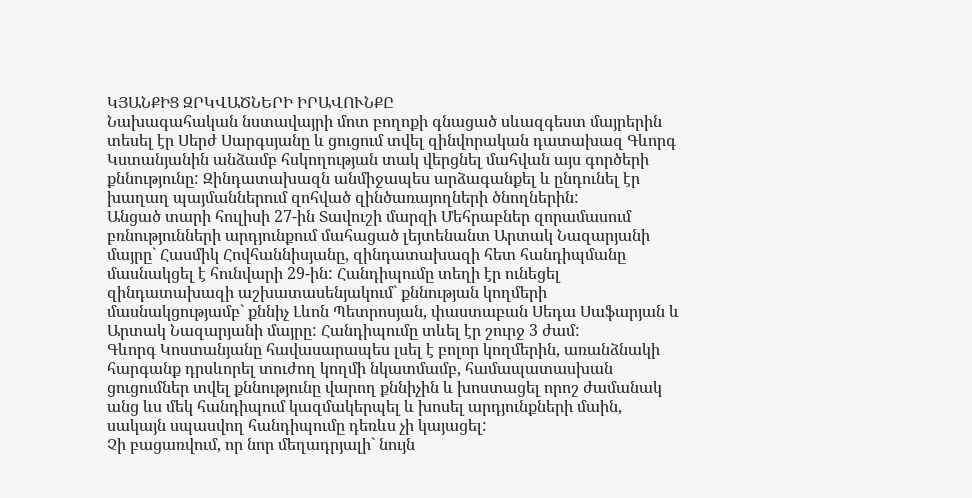ԿՅԱՆՔԻՑ ԶՐԿՎԱԾՆԵՐԻ ԻՐԱՎՈՒՆՔԸ
Նախագահական նստավայրի մոտ բողոքի գնացած սևազգեստ մայրերին տեսել էր Սերժ Սարգսյանը և ցուցում տվել զինվորական դատախազ Գևորգ Կստանյանին անձամբ հսկողության տակ վերցնել մահվան այս գործերի քննությունը: Զինդատախազն անմիջապես արձագանքել և ընդունել էր խաղաղ պայմաններում զոհված զինծառայողների ծնողներին:
Անցած տարի հուլիսի 27-ին Տավուշի մարզի Մեհրաբներ զորամասում բռնությունների արդյունքում մահացած լեյտենանտ Արտակ Նազարյանի մայրը` Հասմիկ Հովհաննիսյանը, զինդատախազի հետ հանդիպմանը մասնակցել է հունվարի 29-ին: Հանդիպումը տեղի էր ունեցել զինդատախազի աշխատասենյակում` քննության կողմերի մասնակցությամբ` քննիչ Լևոն Պետրոսյան, փաստաբան Սեդա Սաֆարյան և Արտակ Նազարյանի մայրը: Հանդիպումը տևել էր շուրջ 3 ժամ:
Գևորգ Կոստանյանը հավասարապես լսել է բոլոր կողմերին, առանձնակի հարգանք դրսևորել տուժող կողմի նկատմամբ, համապատասխան ցուցումներ տվել քննությունը վարող քննիչին և խոստացել որոշ ժամանակ անց ևս մեկ հանդիպում կազմակերպել և խոսել արդյունքների մաին, սակայն սպասվող հանդիպումը դեռևս չի կայացել:
Չի բացառվում, որ նոր մեղադրյալի` նույն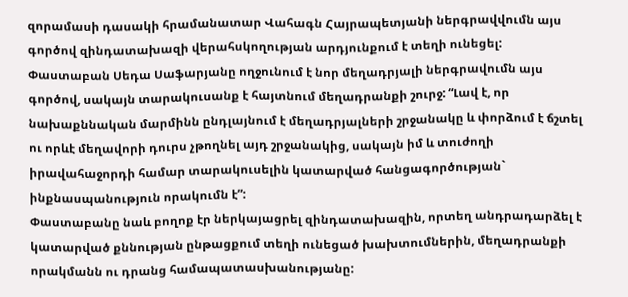զորամասի դասակի հրամանատար Վահագն Հայրապետյանի ներգրավվումն այս գործով զինդատախազի վերահսկողության արդյունքում է տեղի ունեցել:
Փաստաբան Սեդա Սաֆարյանը ողջունում է նոր մեղադրյալի ներգրավումն այս գործով, սակայն տարակուսանք է հայտնում մեղադրանքի շուրջ: “Լավ է, որ նախաքննական մարմինն ընդլայնում է մեղադրյալների շրջանակը և փորձում է ճշտել ու որևէ մեղավորի դուրս չթողնել այդ շրջանակից, սակայն իմ և տուժողի իրավահաջորդի համար տարակուսելին կատարված հանցագործության` ինքնասպանություն որակումն է”:
Փաստաբանը նաև բողոք էր ներկայացրել զինդատախազին, որտեղ անդրադարձել է կատարված քննության ընթացքում տեղի ունեցած խախտումներին, մեղադրանքի որակմանն ու դրանց համապատասխանությանը: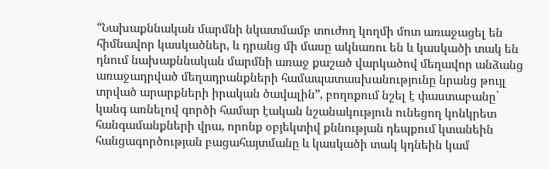“Նախաքննական մարմնի նկատմամբ տուժող կողմի մոտ առաջացել են հիմնավոր կասկածներ, և դրանց մի մասը ակնառու են և կասկածի տակ են դնում նախաքննական մարմնի առաջ քաշած վարկածով մեղավոր անձանց առաջադրված մեղադրանքների համապատասխանությունը նրանց թույլ տրված արարքների իրական ծավալին”, բողոքում նշել է փաստաբանը` կանգ առնելով գործի համար էական նշանակություն ունեցող կոնկրետ հանգամանքների վրա, որոնք օբյեկտիվ քննության դեպքում կտանեին հանցագործության բացահայտմանը և կասկածի տակ կդնեին կամ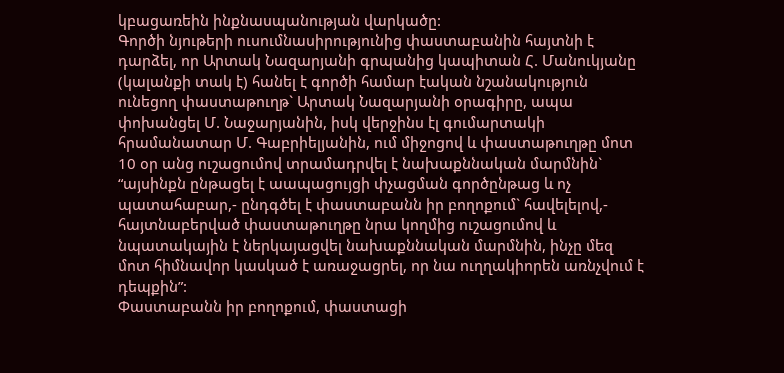կբացառեին ինքնասպանության վարկածը:
Գործի նյութերի ուսումնասիրությունից փաստաբանին հայտնի է դարձել, որ Արտակ Նազարյանի գրպանից կապիտան Հ. Մանուկյանը (կալանքի տակ է) հանել է գործի համար էական նշանակություն ունեցող փաստաթուղթ` Արտակ Նազարյանի օրագիրը, ապա փոխանցել Մ. Նաջարյանին, իսկ վերջինս էլ գումարտակի հրամանատար Մ. Գաբրիելյանին, ում միջոցով և փաստաթուղթը մոտ 10 օր անց ուշացումով տրամադրվել է նախաքննական մարմնին` “այսինքն ընթացել է աապացույցի փչացման գործընթաց և ոչ պատահաբար,- ընդգծել է փաստաբանն իր բողոքում` հավելելով,- հայտնաբերված փաստաթուղթը նրա կողմից ուշացումով և նպատակային է ներկայացվել նախաքննական մարմնին, ինչը մեզ մոտ հիմնավոր կասկած է առաջացրել, որ նա ուղղակիորեն առնչվում է դեպքին”:
Փաստաբանն իր բողոքում, փաստացի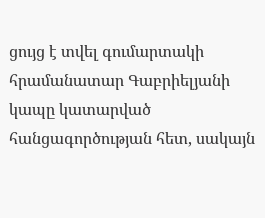ցույց է տվել գումարտակի հրամանատար Գաբրիելյանի կապը կատարված հանցագործության հետ, սակայն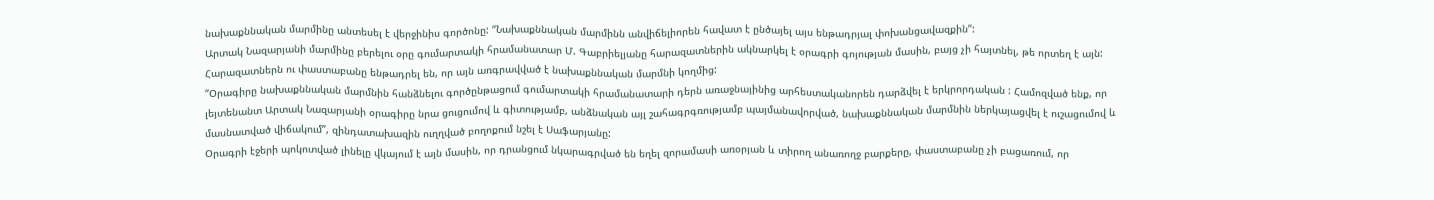նախաքննական մարմինը անտեսել է վերջինիս գործոնը: “Նախաքննական մարմինն անվիճելիորեն հավատ է ընծայել այս ենթադրյալ փոխանցավազքին”:
Արտակ Նազարյանի մարմինը բերելու օրը գումարտակի հրամանատար Մ. Գաբրիելյանը հարազատներին ակնարկել է օրագրի գոյության մասին, բայց չի հայտնել, թե որտեղ է այն: Հարազատներն ու փաստաբանը ենթադրել են, որ այն առգրավված է նախաքննական մարմնի կողմից:
“Օրագիրը նախաքննական մարմնին հանձնելու գործընթացում գումարտակի հրամանատարի դերն առաջնայինից արհեստականորեն դարձվել է երկրորդական : Համոզված ենք, որ լեյտենանտ Արտակ Նազարյանի օրագիրը նրա ցուցումով և գիտությամբ, անձնական այլ շահագրգռությամբ պայմանավորված, նախաքննական մարմնին ներկայացվել է ուշացումով և մասնատված վիճակում”, զինդատախազին ուղղված բողոքում նշել է Սաֆարյանը:
Օրագրի էջերի պոկոտված լինելը վկայում է այն մասին, որ դրանցում նկարագրված են եղել զորամասի առօրյան և տիրող անառողջ բարքերը, փաստաբանը չի բացառում, որ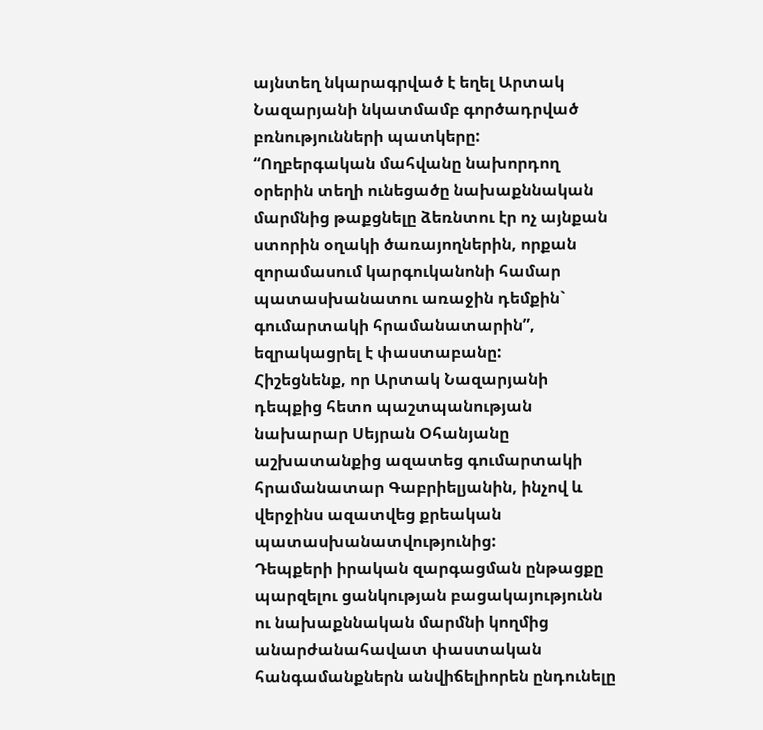այնտեղ նկարագրված է եղել Արտակ Նազարյանի նկատմամբ գործադրված բռնությունների պատկերը:
“Ողբերգական մահվանը նախորդող օրերին տեղի ունեցածը նախաքննական մարմնից թաքցնելը ձեռնտու էր ոչ այնքան ստորին օղակի ծառայողներին, որքան զորամասում կարգուկանոնի համար պատասխանատու առաջին դեմքին` գումարտակի հրամանատարին”, եզրակացրել է փաստաբանը:
Հիշեցնենք, որ Արտակ Նազարյանի դեպքից հետո պաշտպանության նախարար Սեյրան Օհանյանը աշխատանքից ազատեց գումարտակի հրամանատար Գաբրիելյանին, ինչով և վերջինս ազատվեց քրեական պատասխանատվությունից:
Դեպքերի իրական զարգացման ընթացքը պարզելու ցանկության բացակայությունն ու նախաքննական մարմնի կողմից անարժանահավատ փաստական հանգամանքներն անվիճելիորեն ընդունելը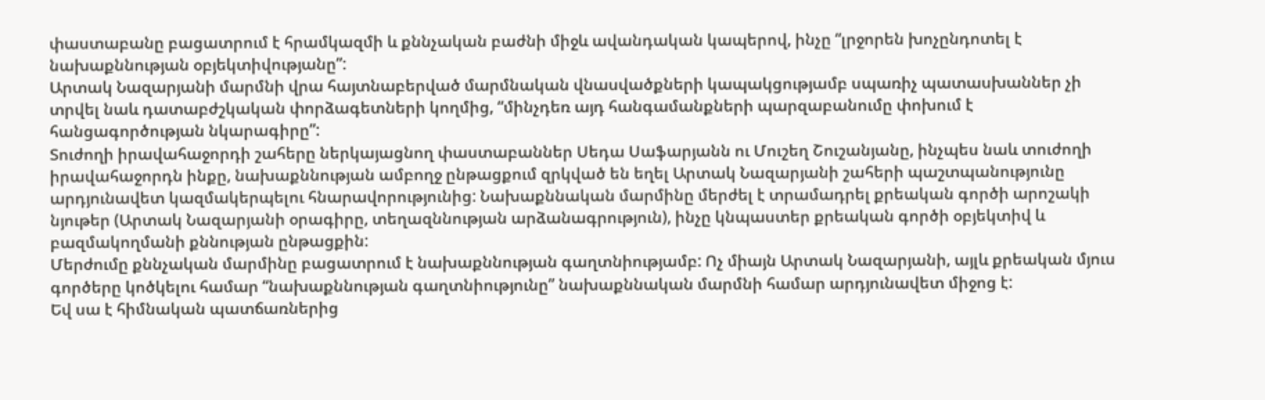փաստաբանը բացատրում է հրամկազմի և քննչական բաժնի միջև ավանդական կապերով, ինչը “լրջորեն խոչընդոտել է նախաքննության օբյեկտիվությանը”:
Արտակ Նազարյանի մարմնի վրա հայտնաբերված մարմնական վնասվածքների կապակցությամբ սպառիչ պատասխաններ չի տրվել նաև դատաբժշկական փորձագետների կողմից, “մինչդեռ այդ հանգամանքների պարզաբանումը փոխում է հանցագործության նկարագիրը”:
Տուժողի իրավահաջորդի շահերը ներկայացնող փաստաբաններ Սեդա Սաֆարյանն ու Մուշեղ Շուշանյանը, ինչպես նաև տուժողի իրավահաջորդն ինքը, նախաքննության ամբողջ ընթացքում զրկված են եղել Արտակ Նազարյանի շահերի պաշտպանությունը արդյունավետ կազմակերպելու հնարավորությունից: Նախաքննական մարմինը մերժել է տրամադրել քրեական գործի արոշակի նյութեր (Արտակ Նազարյանի օրագիրը, տեղազննության արձանագրություն), ինչը կնպաստեր քրեական գործի օբյեկտիվ և բազմակողմանի քննության ընթացքին:
Մերժումը քննչական մարմինը բացատրում է նախաքննության գաղտնիությամբ: Ոչ միայն Արտակ Նազարյանի, այլև քրեական մյուս գործերը կոծկելու համար “նախաքննության գաղտնիությունը” նախաքննական մարմնի համար արդյունավետ միջոց է:
Եվ սա է հիմնական պատճառներից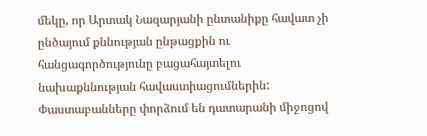մեկը, որ Արտակ Նազարյանի ընտանիքը հավատ չի ընծայում քննության ընթացքին ու հանցագործությունը բացահայտելու նախաքննության հավաստիացումներին:
Փաստաբանները փորձում են դատարանի միջոցով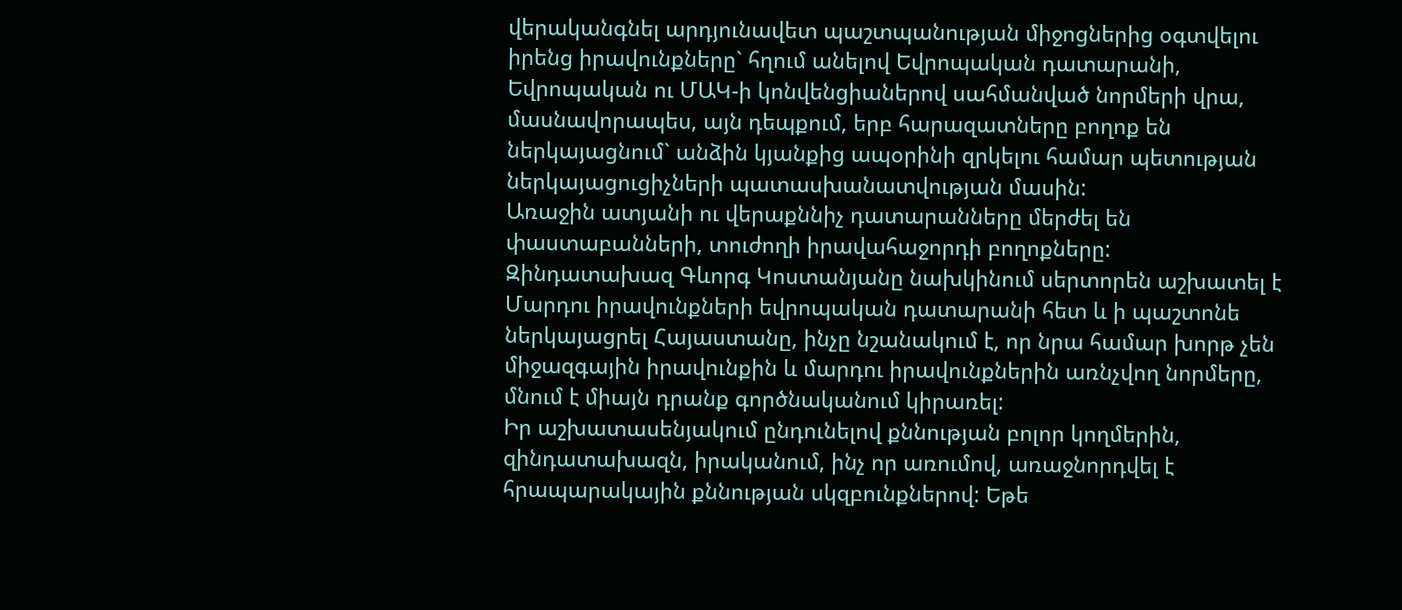վերականգնել արդյունավետ պաշտպանության միջոցներից օգտվելու իրենց իրավունքները` հղում անելով Եվրոպական դատարանի, Եվրոպական ու ՄԱԿ-ի կոնվենցիաներով սահմանված նորմերի վրա, մասնավորապես, այն դեպքում, երբ հարազատները բողոք են ներկայացնում` անձին կյանքից ապօրինի զրկելու համար պետության ներկայացուցիչների պատասխանատվության մասին:
Առաջին ատյանի ու վերաքննիչ դատարանները մերժել են փաստաբանների, տուժողի իրավահաջորդի բողոքները:
Զինդատախազ Գևորգ Կոստանյանը նախկինում սերտորեն աշխատել է Մարդու իրավունքների եվրոպական դատարանի հետ և ի պաշտոնե ներկայացրել Հայաստանը, ինչը նշանակում է, որ նրա համար խորթ չեն միջազգային իրավունքին և մարդու իրավունքներին առնչվող նորմերը, մնում է միայն դրանք գործնականում կիրառել:
Իր աշխատասենյակում ընդունելով քննության բոլոր կողմերին, զինդատախազն, իրականում, ինչ որ առումով, առաջնորդվել է հրապարակային քննության սկզբունքներով: Եթե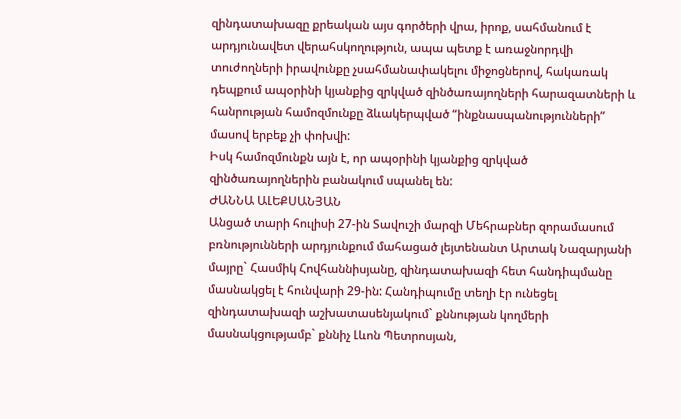զինդատախազը քրեական այս գործերի վրա, իրոք, սահմանում է արդյունավետ վերահսկողություն, ապա պետք է առաջնորդվի տուժողների իրավունքը չսահմանափակելու միջոցներով, հակառակ դեպքում ապօրինի կյանքից զրկված զինծառայողների հարազատների և հանրության համոզմունքը ձևակերպված “ինքնասպանությունների” մասով երբեք չի փոխվի:
Իսկ համոզմունքն այն է, որ ապօրինի կյանքից զրկված զինծառայողներին բանակում սպանել են:
ԺԱՆՆԱ ԱԼԵՔՍԱՆՅԱՆ
Անցած տարի հուլիսի 27-ին Տավուշի մարզի Մեհրաբներ զորամասում բռնությունների արդյունքում մահացած լեյտենանտ Արտակ Նազարյանի մայրը` Հասմիկ Հովհաննիսյանը, զինդատախազի հետ հանդիպմանը մասնակցել է հունվարի 29-ին: Հանդիպումը տեղի էր ունեցել զինդատախազի աշխատասենյակում` քննության կողմերի մասնակցությամբ` քննիչ Լևոն Պետրոսյան,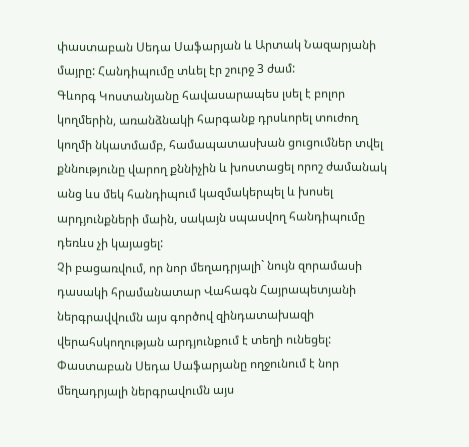փաստաբան Սեդա Սաֆարյան և Արտակ Նազարյանի մայրը: Հանդիպումը տևել էր շուրջ 3 ժամ:
Գևորգ Կոստանյանը հավասարապես լսել է բոլոր կողմերին, առանձնակի հարգանք դրսևորել տուժող կողմի նկատմամբ, համապատասխան ցուցումներ տվել քննությունը վարող քննիչին և խոստացել որոշ ժամանակ անց ևս մեկ հանդիպում կազմակերպել և խոսել արդյունքների մաին, սակայն սպասվող հանդիպումը դեռևս չի կայացել:
Չի բացառվում, որ նոր մեղադրյալի` նույն զորամասի դասակի հրամանատար Վահագն Հայրապետյանի ներգրավվումն այս գործով զինդատախազի վերահսկողության արդյունքում է տեղի ունեցել:
Փաստաբան Սեդա Սաֆարյանը ողջունում է նոր մեղադրյալի ներգրավումն այս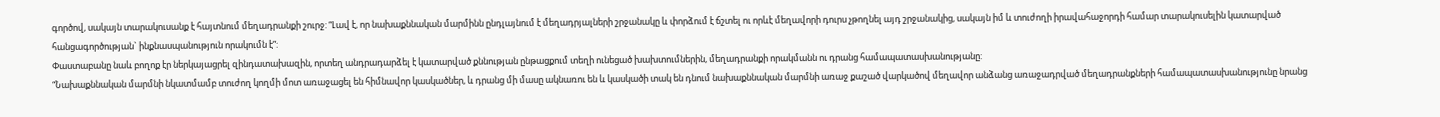գործով, սակայն տարակուսանք է հայտնում մեղադրանքի շուրջ: “Լավ է, որ նախաքննական մարմինն ընդլայնում է մեղադրյալների շրջանակը և փորձում է ճշտել ու որևէ մեղավորի դուրս չթողնել այդ շրջանակից, սակայն իմ և տուժողի իրավահաջորդի համար տարակուսելին կատարված հանցագործության` ինքնասպանություն որակումն է”:
Փաստաբանը նաև բողոք էր ներկայացրել զինդատախազին, որտեղ անդրադարձել է կատարված քննության ընթացքում տեղի ունեցած խախտումներին, մեղադրանքի որակմանն ու դրանց համապատասխանությանը:
“Նախաքննական մարմնի նկատմամբ տուժող կողմի մոտ առաջացել են հիմնավոր կասկածներ, և դրանց մի մասը ակնառու են և կասկածի տակ են դնում նախաքննական մարմնի առաջ քաշած վարկածով մեղավոր անձանց առաջադրված մեղադրանքների համապատասխանությունը նրանց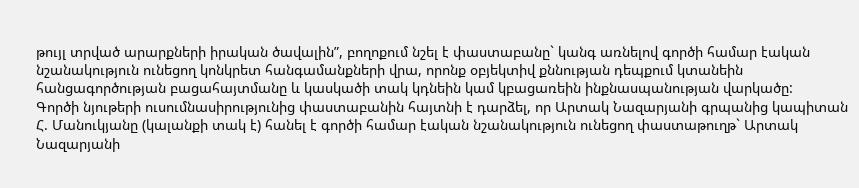թույլ տրված արարքների իրական ծավալին”, բողոքում նշել է փաստաբանը` կանգ առնելով գործի համար էական նշանակություն ունեցող կոնկրետ հանգամանքների վրա, որոնք օբյեկտիվ քննության դեպքում կտանեին հանցագործության բացահայտմանը և կասկածի տակ կդնեին կամ կբացառեին ինքնասպանության վարկածը:
Գործի նյութերի ուսումնասիրությունից փաստաբանին հայտնի է դարձել, որ Արտակ Նազարյանի գրպանից կապիտան Հ. Մանուկյանը (կալանքի տակ է) հանել է գործի համար էական նշանակություն ունեցող փաստաթուղթ` Արտակ Նազարյանի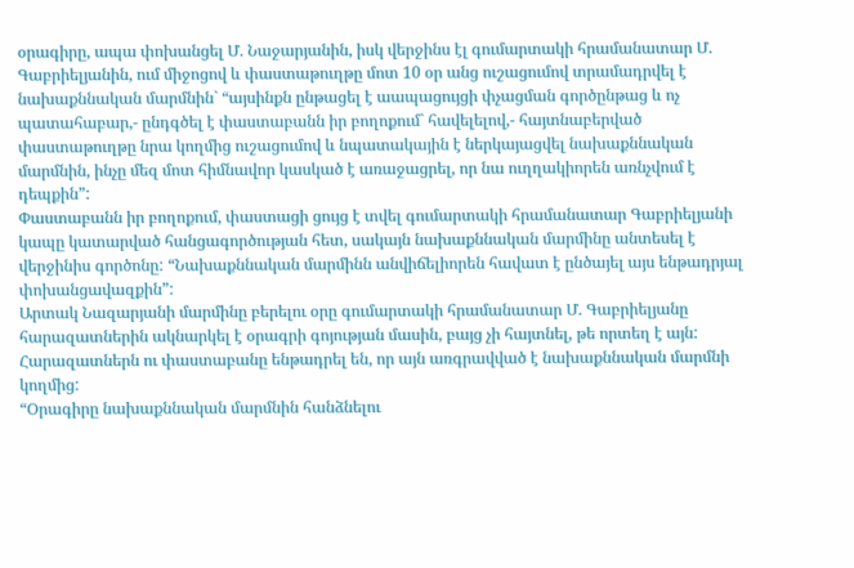օրագիրը, ապա փոխանցել Մ. Նաջարյանին, իսկ վերջինս էլ գումարտակի հրամանատար Մ. Գաբրիելյանին, ում միջոցով և փաստաթուղթը մոտ 10 օր անց ուշացումով տրամադրվել է նախաքննական մարմնին` “այսինքն ընթացել է աապացույցի փչացման գործընթաց և ոչ պատահաբար,- ընդգծել է փաստաբանն իր բողոքում` հավելելով,- հայտնաբերված փաստաթուղթը նրա կողմից ուշացումով և նպատակային է ներկայացվել նախաքննական մարմնին, ինչը մեզ մոտ հիմնավոր կասկած է առաջացրել, որ նա ուղղակիորեն առնչվում է դեպքին”:
Փաստաբանն իր բողոքում, փաստացի ցույց է տվել գումարտակի հրամանատար Գաբրիելյանի կապը կատարված հանցագործության հետ, սակայն նախաքննական մարմինը անտեսել է վերջինիս գործոնը: “Նախաքննական մարմինն անվիճելիորեն հավատ է ընծայել այս ենթադրյալ փոխանցավազքին”:
Արտակ Նազարյանի մարմինը բերելու օրը գումարտակի հրամանատար Մ. Գաբրիելյանը հարազատներին ակնարկել է օրագրի գոյության մասին, բայց չի հայտնել, թե որտեղ է այն: Հարազատներն ու փաստաբանը ենթադրել են, որ այն առգրավված է նախաքննական մարմնի կողմից:
“Օրագիրը նախաքննական մարմնին հանձնելու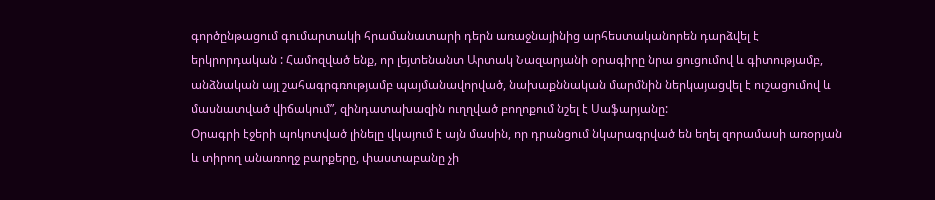գործընթացում գումարտակի հրամանատարի դերն առաջնայինից արհեստականորեն դարձվել է երկրորդական : Համոզված ենք, որ լեյտենանտ Արտակ Նազարյանի օրագիրը նրա ցուցումով և գիտությամբ, անձնական այլ շահագրգռությամբ պայմանավորված, նախաքննական մարմնին ներկայացվել է ուշացումով և մասնատված վիճակում”, զինդատախազին ուղղված բողոքում նշել է Սաֆարյանը:
Օրագրի էջերի պոկոտված լինելը վկայում է այն մասին, որ դրանցում նկարագրված են եղել զորամասի առօրյան և տիրող անառողջ բարքերը, փաստաբանը չի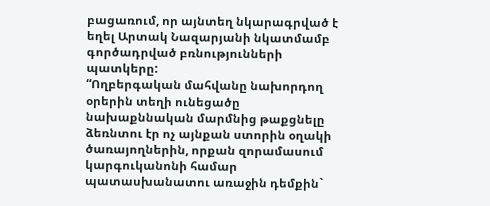բացառում, որ այնտեղ նկարագրված է եղել Արտակ Նազարյանի նկատմամբ գործադրված բռնությունների պատկերը:
“Ողբերգական մահվանը նախորդող օրերին տեղի ունեցածը նախաքննական մարմնից թաքցնելը ձեռնտու էր ոչ այնքան ստորին օղակի ծառայողներին, որքան զորամասում կարգուկանոնի համար պատասխանատու առաջին դեմքին`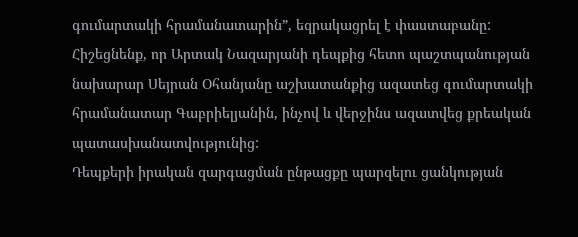գումարտակի հրամանատարին”, եզրակացրել է փաստաբանը:
Հիշեցնենք, որ Արտակ Նազարյանի դեպքից հետո պաշտպանության նախարար Սեյրան Օհանյանը աշխատանքից ազատեց գումարտակի հրամանատար Գաբրիելյանին, ինչով և վերջինս ազատվեց քրեական պատասխանատվությունից:
Դեպքերի իրական զարգացման ընթացքը պարզելու ցանկության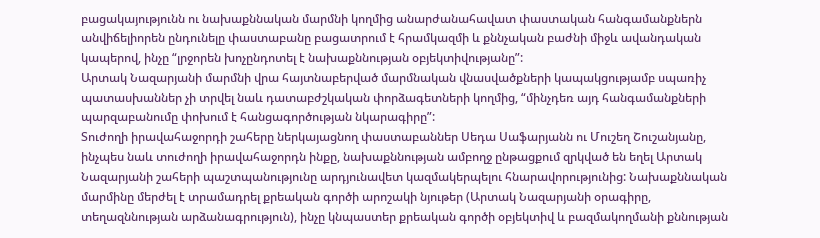բացակայությունն ու նախաքննական մարմնի կողմից անարժանահավատ փաստական հանգամանքներն անվիճելիորեն ընդունելը փաստաբանը բացատրում է հրամկազմի և քննչական բաժնի միջև ավանդական կապերով, ինչը “լրջորեն խոչընդոտել է նախաքննության օբյեկտիվությանը”:
Արտակ Նազարյանի մարմնի վրա հայտնաբերված մարմնական վնասվածքների կապակցությամբ սպառիչ պատասխաններ չի տրվել նաև դատաբժշկական փորձագետների կողմից, “մինչդեռ այդ հանգամանքների պարզաբանումը փոխում է հանցագործության նկարագիրը”:
Տուժողի իրավահաջորդի շահերը ներկայացնող փաստաբաններ Սեդա Սաֆարյանն ու Մուշեղ Շուշանյանը, ինչպես նաև տուժողի իրավահաջորդն ինքը, նախաքննության ամբողջ ընթացքում զրկված են եղել Արտակ Նազարյանի շահերի պաշտպանությունը արդյունավետ կազմակերպելու հնարավորությունից: Նախաքննական մարմինը մերժել է տրամադրել քրեական գործի արոշակի նյութեր (Արտակ Նազարյանի օրագիրը, տեղազննության արձանագրություն), ինչը կնպաստեր քրեական գործի օբյեկտիվ և բազմակողմանի քննության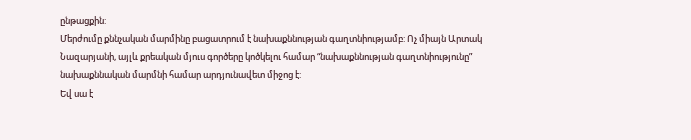ընթացքին:
Մերժումը քննչական մարմինը բացատրում է նախաքննության գաղտնիությամբ: Ոչ միայն Արտակ Նազարյանի, այլև քրեական մյուս գործերը կոծկելու համար “նախաքննության գաղտնիությունը” նախաքննական մարմնի համար արդյունավետ միջոց է:
Եվ սա է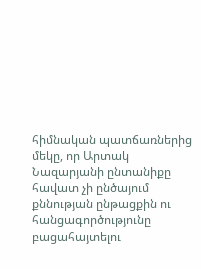հիմնական պատճառներից մեկը, որ Արտակ Նազարյանի ընտանիքը հավատ չի ընծայում քննության ընթացքին ու հանցագործությունը բացահայտելու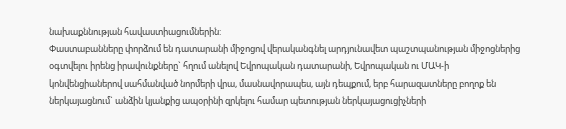նախաքննության հավաստիացումներին:
Փաստաբանները փորձում են դատարանի միջոցով վերականգնել արդյունավետ պաշտպանության միջոցներից օգտվելու իրենց իրավունքները` հղում անելով Եվրոպական դատարանի, Եվրոպական ու ՄԱԿ-ի կոնվենցիաներով սահմանված նորմերի վրա, մասնավորապես, այն դեպքում, երբ հարազատները բողոք են ներկայացնում` անձին կյանքից ապօրինի զրկելու համար պետության ներկայացուցիչների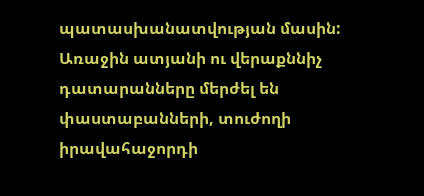պատասխանատվության մասին:
Առաջին ատյանի ու վերաքննիչ դատարանները մերժել են փաստաբանների, տուժողի իրավահաջորդի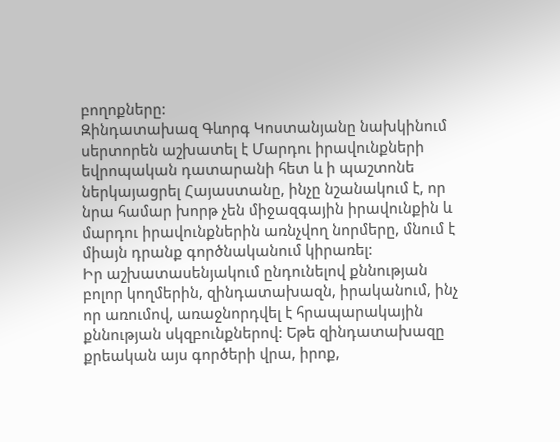բողոքները:
Զինդատախազ Գևորգ Կոստանյանը նախկինում սերտորեն աշխատել է Մարդու իրավունքների եվրոպական դատարանի հետ և ի պաշտոնե ներկայացրել Հայաստանը, ինչը նշանակում է, որ նրա համար խորթ չեն միջազգային իրավունքին և մարդու իրավունքներին առնչվող նորմերը, մնում է միայն դրանք գործնականում կիրառել:
Իր աշխատասենյակում ընդունելով քննության բոլոր կողմերին, զինդատախազն, իրականում, ինչ որ առումով, առաջնորդվել է հրապարակային քննության սկզբունքներով: Եթե զինդատախազը քրեական այս գործերի վրա, իրոք,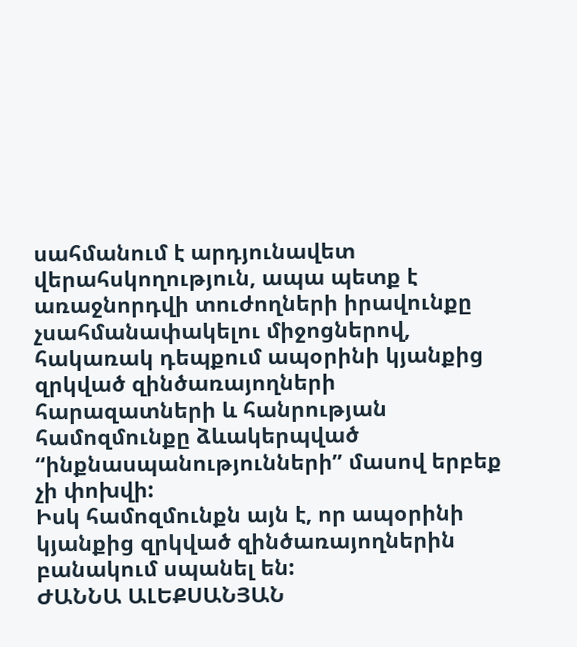սահմանում է արդյունավետ վերահսկողություն, ապա պետք է առաջնորդվի տուժողների իրավունքը չսահմանափակելու միջոցներով, հակառակ դեպքում ապօրինի կյանքից զրկված զինծառայողների հարազատների և հանրության համոզմունքը ձևակերպված “ինքնասպանությունների” մասով երբեք չի փոխվի:
Իսկ համոզմունքն այն է, որ ապօրինի կյանքից զրկված զինծառայողներին բանակում սպանել են:
ԺԱՆՆԱ ԱԼԵՔՍԱՆՅԱՆ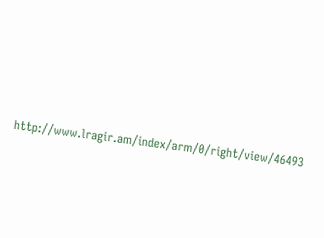http://www.lragir.am/index/arm/0/right/view/46493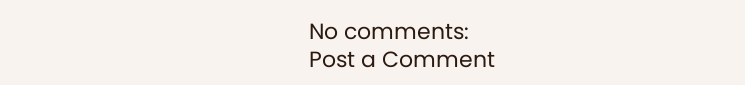No comments:
Post a Comment